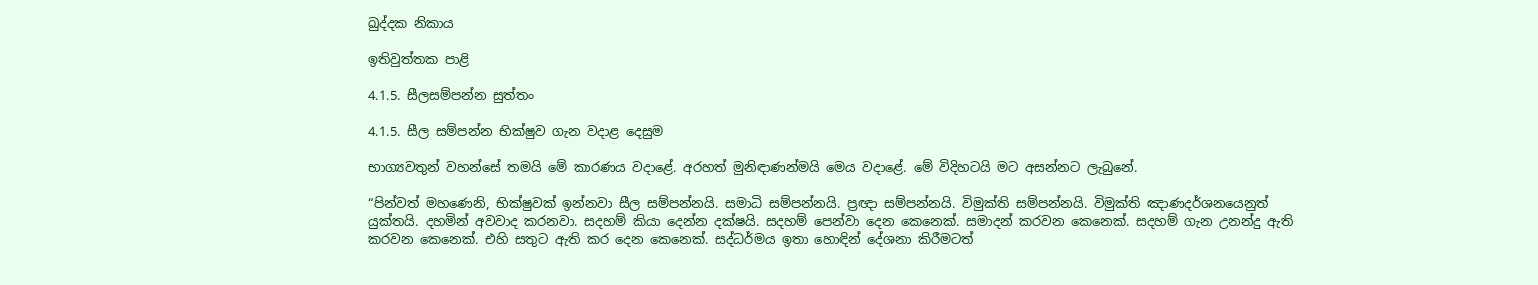ඛුද්දක නිකාය

ඉතිවුත්තක පාළි

4.1.5. සීලසම්පන්න සුත්තං

4.1.5. සීල සම්පන්න භික්ෂුව ගැන වදාළ දෙසුම

භාග්‍යවතුන් වහන්සේ තමයි මේ කාරණය වදාළේ. අරහත් මුනිඳාණන්මයි මෙය වදාළේ. මේ විදිහටයි මට අසන්නට ලැබුනේ.

“පින්වත් මහණෙනි, භික්ෂුවක් ඉන්නවා සීල සම්පන්නයි. සමාධි සම්පන්නයි. ප්‍රඥා සම්පන්නයි. විමුක්ති සම්පන්නයි. විමුක්ති ඤාණදර්ශනයෙනුත් යුක්තයි. දහමින් අවවාද කරනවා. සදහම් කියා දෙන්න දක්ෂයි. සදහම් පෙන්වා දෙන කෙනෙක්. සමාදන් කරවන කෙනෙක්. සදහම් ගැන උනන්දු ඇති කරවන කෙනෙක්. එහි සතුට ඇති කර දෙන කෙනෙක්. සද්ධර්මය ඉතා හොඳින් දේශනා කිරීමටත්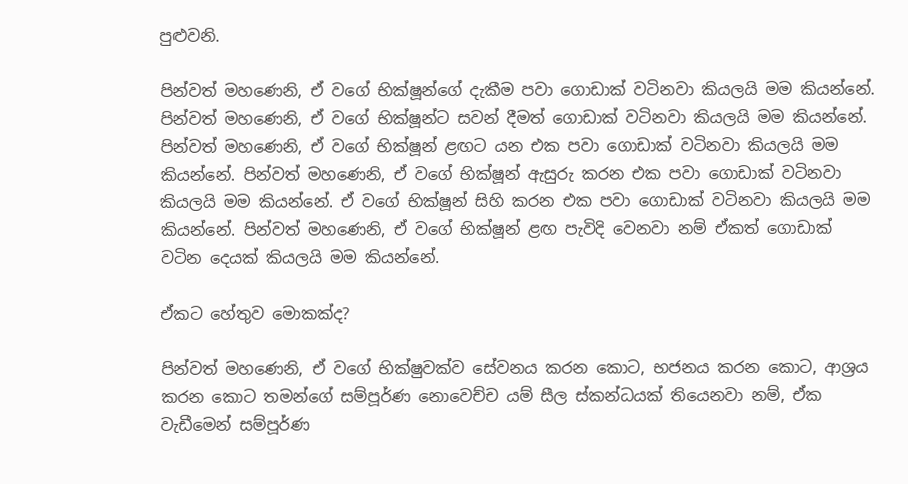පුළුවනි.

පින්වත් මහණෙනි, ඒ වගේ භික්ෂූන්ගේ දැකීම පවා ගොඩාක් වටිනවා කියලයි මම කියන්නේ. පින්වත් මහණෙනි, ඒ වගේ භික්ෂූන්ට සවන් දීමත් ගොඩාක් වටිනවා කියලයි මම කියන්නේ. පින්වත් මහණෙනි, ඒ වගේ භික්ෂූන් ළඟට යන එක පවා ගොඩාක් වටිනවා කියලයි මම කියන්නේ. පින්වත් මහණෙනි, ඒ වගේ භික්ෂූන් ඇසුරු කරන එක පවා ගොඩාක් වටිනවා කියලයි මම කියන්නේ. ඒ වගේ භික්ෂූන් සිහි කරන එක පවා ගොඩාක් වටිනවා කියලයි මම කියන්නේ. පින්වත් මහණෙනි, ඒ වගේ භික්ෂූන් ළඟ පැවිදි වෙනවා නම් ඒකත් ගොඩාක් වටින දෙයක් කියලයි මම කියන්නේ.

ඒකට හේතුව මොකක්ද?

පින්වත් මහණෙනි, ඒ වගේ භික්ෂුවක්ව සේවනය කරන කොට, භජනය කරන කොට, ආශ්‍රය කරන කොට තමන්ගේ සම්පූර්ණ නොවෙච්ච යම් සීල ස්කන්ධයක් තියෙනවා නම්, ඒක වැඩීමෙන් සම්පූර්ණ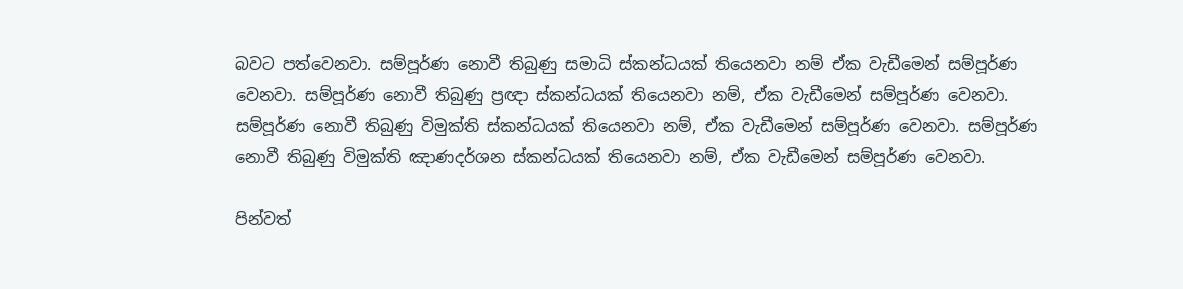බවට පත්වෙනවා. සම්පූර්ණ නොවී තිබුණු සමාධි ස්කන්ධයක් තියෙනවා නම් ඒක වැඩීමෙන් සම්පූර්ණ වෙනවා. සම්පූර්ණ නොවී තිබුණු ප්‍රඥා ස්කන්ධයක් තියෙනවා නම්, ඒක වැඩීමෙන් සම්පූර්ණ වෙනවා. සම්පූර්ණ නොවී තිබුණු විමුක්ති ස්කන්ධයක් තියෙනවා නම්, ඒක වැඩීමෙන් සම්පූර්ණ වෙනවා. සම්පූර්ණ නොවී තිබුණු විමුක්ති ඤාණදර්ශන ස්කන්ධයක් තියෙනවා නම්, ඒක වැඩීමෙන් සම්පූර්ණ වෙනවා.

පින්වත්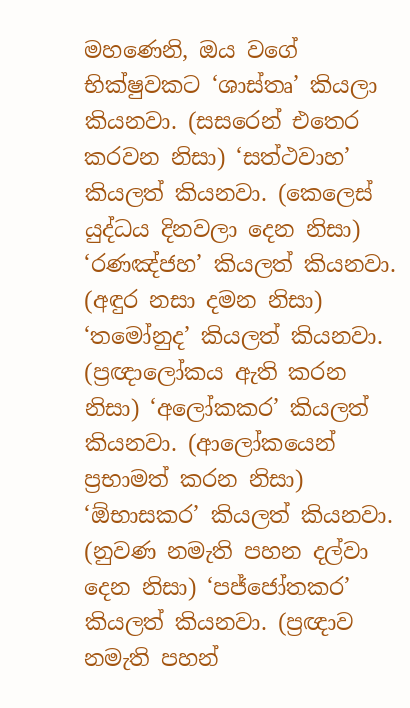මහණෙනි, ඔය වගේ භික්ෂුවකට ‘ශාස්තෘ’ කියලා කියනවා. (සසරෙන් එතෙර කරවන නිසා) ‘සත්ථවාහ’ කියලත් කියනවා. (කෙලෙස් යුද්ධය දිනවලා දෙන නිසා) ‘රණඤ්ජහ’ කියලත් කියනවා. (අඳුර නසා දමන නිසා) ‘තමෝනුද’ කියලත් කියනවා. (ප්‍රඥාලෝකය ඇති කරන නිසා) ‘අලෝකකර’ කියලත් කියනවා. (ආලෝකයෙන් ප්‍රභාමත් කරන නිසා) ‘ඕභාසකර’ කියලත් කියනවා. (නුවණ නමැති පහන දල්වා දෙන නිසා) ‘පජ්ජෝතකර’ කියලත් කියනවා. (ප්‍රඥාව නමැති පහන්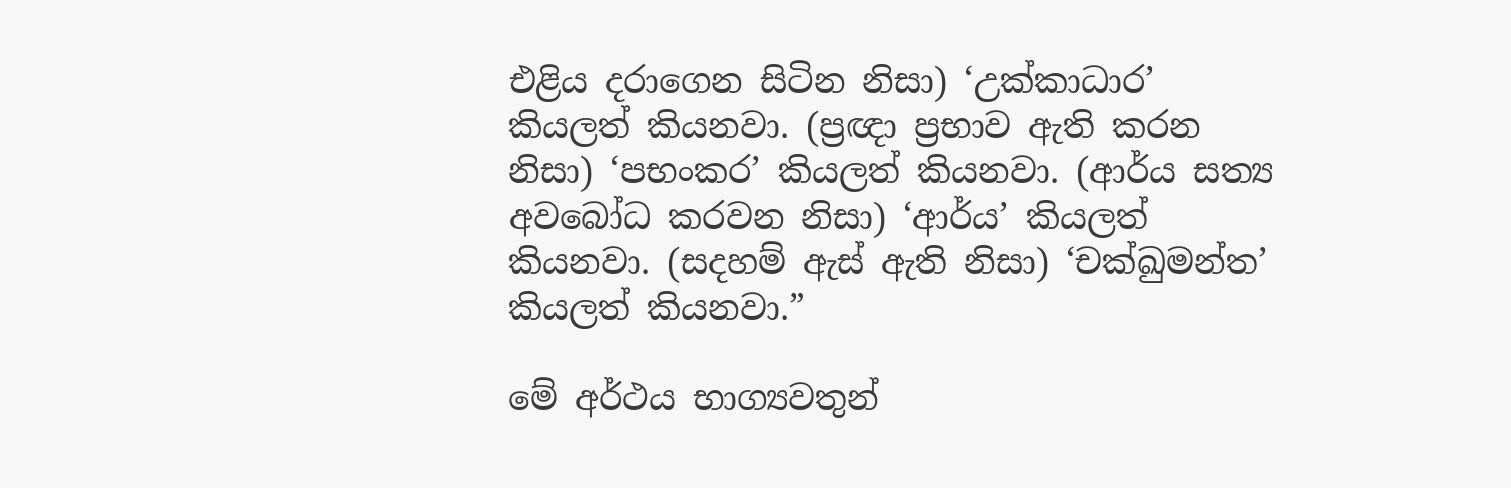එළිය දරාගෙන සිටින නිසා) ‘උක්කාධාර’ කියලත් කියනවා. (ප්‍රඥා ප්‍රභාව ඇති කරන නිසා) ‘පභංකර’ කියලත් කියනවා. (ආර්ය සත්‍ය අවබෝධ කරවන නිසා) ‘ආර්ය’ කියලත් කියනවා. (සදහම් ඇස් ඇති නිසා) ‘චක්ඛුමන්ත’ කියලත් කියනවා.”

මේ අර්ථය භාග්‍යවතුන්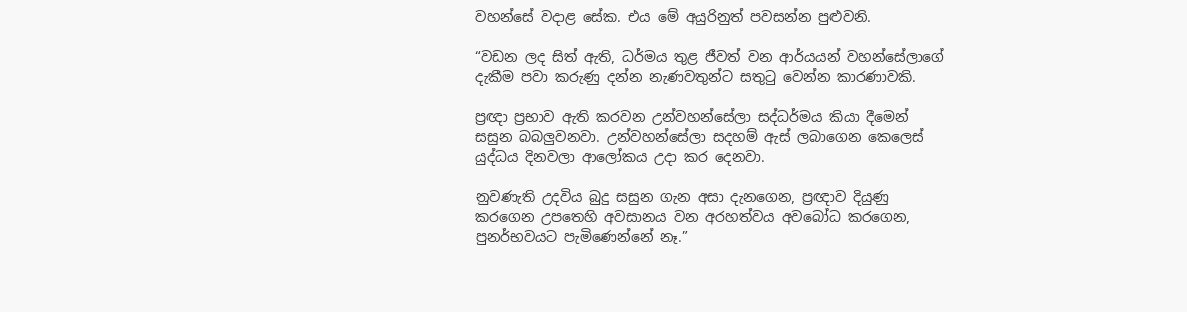වහන්සේ වදාළ සේක. එය මේ අයුරිනුත් පවසන්න පුළුවනි.

“වඩන ලද සිත් ඇති, ධර්මය තුළ ජීවත් වන ආර්යයන් වහන්සේලාගේ දැකීම පවා කරුණු දන්න නැණවතුන්ට සතුටු වෙන්න කාරණාවකි.

ප්‍රඥා ප්‍රභාව ඇති කරවන උන්වහන්සේලා සද්ධර්මය කියා දීමෙන් සසුන බබලුවනවා. උන්වහන්සේලා සදහම් ඇස් ලබාගෙන කෙලෙස් යුද්ධය දිනවලා ආලෝකය උදා කර දෙනවා.

නුවණැති උදවිය බුදු සසුන ගැන අසා දැනගෙන, ප්‍රඥාව දියුණු කරගෙන උපතෙහි අවසානය වන අරහත්වය අවබෝධ කරගෙන, පුනර්භවයට පැමිණෙන්නේ නෑ.”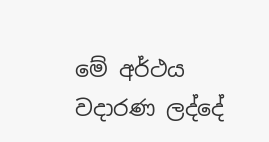මේ අර්ථය වදාරණ ලද්දේ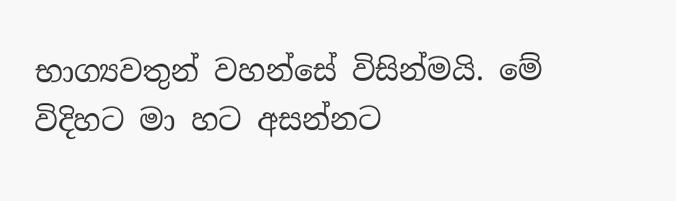භාග්‍යවතුන් වහන්සේ විසින්මයි. මේ විදිහට මා හට අසන්නට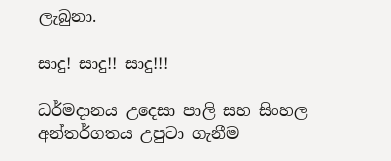ලැබුනා.

සාදු! සාදු!! සාදු!!!

ධර්මදානය උදෙසා පාලි සහ සිංහල අන්තර්ගතය උපුටා ගැනීම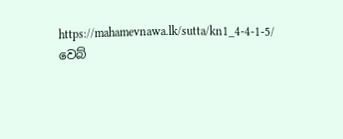https://mahamevnawa.lk/sutta/kn1_4-4-1-5/ වෙබ්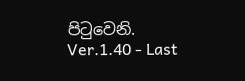පිටුවෙනි.
Ver.1.40 - Last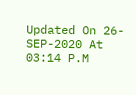Updated On 26-SEP-2020 At 03:14 P.M